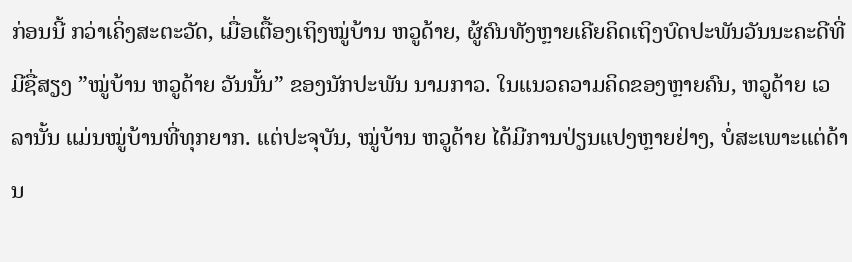ກ່ອນນີ້ ກວ່າເຄິ່ງສະຕະວັດ, ເມື່ອເຕື້ອງເຖິງໝູ່ບ້ານ ຫວູດ້າຍ, ຜູ້ຄົນທັງຫຼາຍເຄີຍຄິດເຖິງບົດປະພັນວັນນະຄະດີທີ່ມີຊື່ສຽງ ”ໝູ່ບ້ານ ຫວູດ້າຍ ວັນນັ້ນ” ຂອງນັກປະພັນ ນາມກາວ. ໃນແນວຄວາມຄິດຂອງຫຼາຍຄົນ, ຫວູດ້າຍ ເວລານັ້ນ ແມ່ນໝູ່ບ້ານທີ່ທຸກຍາກ. ແຕ່ປະຈຸບັນ, ໝູ່ບ້ານ ຫວູດ້າຍ ໄດ້ມີການປ່ຽນແປງຫຼາຍຢ່າງ, ບໍ່ສະເພາະແຕ່ດ້ານ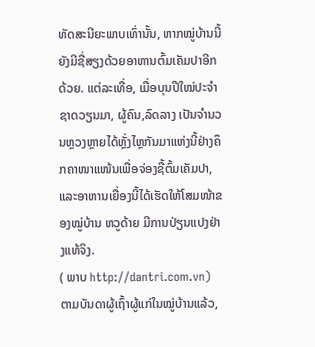ທັດສະນີຍະພາບເທົ່ານັ້ນ, ຫາກໝູ່ບ້ານນີ້ຍັງມີຊື່ສຽງດ້ວຍອາຫານຕົ້ມເຄັມປາອີກດ້ວຍ. ແຕ່ລະເທື່ອ, ເມື່ອບຸນປີໃໝ່ປະຈຳຊາດວຽນມາ, ຜູ້ຄົນ,ລົດລາງ ເປັນຈຳນວນຫຼວງຫຼາຍໄດ້ຫຼັ່ງໄຫຼກັນມາແຫ່ງນີ້ຢ່າງຄຶກຄາໜາແໜ້ນເພື່ອຈ່ອງຊື້ຕົ້ມເຄັມປາ, ແລະອາຫານເຍື່ອງນີ້ໄດ້ເຮັດໃຫ້ໂສມໜ້າຂອງໝູ່ບ້ານ ຫວູດ້າຍ ມີການປ່ຽນແປງຢ່າງແທ້ຈິງ.
( ພາບ http://dantri.com.vn)
ຕາມບັນດາຜູ້ເຖົ້າຜູ້ແກ່ໃນໝູ່ບ້ານແລ້ວ,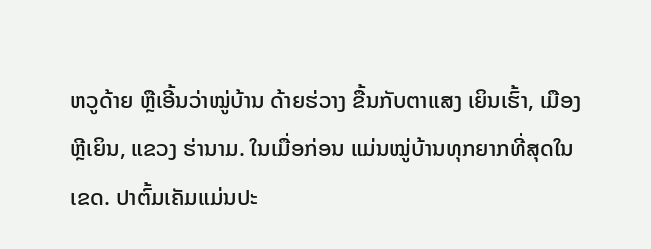ຫວູດ້າຍ ຫຼືເອີ້ນວ່າໝູ່ບ້ານ ດ້າຍຮ່ວາງ ຂື້ນກັບຕາແສງ ເຍິນເຮົ້າ, ເມືອງ ຫຼີເຍິນ, ແຂວງ ຮ່ານາມ. ໃນເມື່ອກ່ອນ ແມ່ນໝູ່ບ້ານທຸກຍາກທີ່ສຸດໃນເຂດ. ປາຕົ້ມເຄັມແມ່ນປະ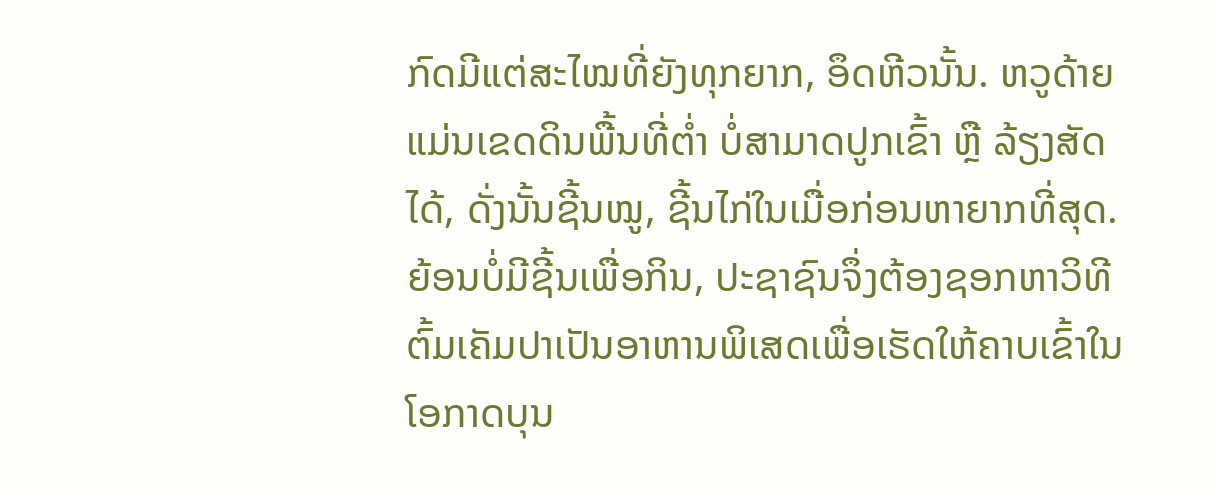ກົດມີແຕ່ສະໄໝທີ່ຍັງທຸກຍາກ, ອຶດຫີວນັ້ນ. ຫວູດ້າຍ ແມ່ນເຂດດິນພື້ນທີ່ຕ່ຳ ບໍ່ສາມາດປູກເຂົ້າ ຫຼື ລ້ຽງສັດໄດ້, ດັ່ງນັ້ນຊີ້ນໝູ, ຊີ້ນໄກ່ໃນເມື່ອກ່ອນຫາຍາກທີ່ສຸດ. ຍ້ອນບໍ່ມີຊີ້ນເພື່ອກິນ, ປະຊາຊົນຈຶ່ງຕ້ອງຊອກຫາວິທີຕົ້ມເຄັມປາເປັນອາຫານພິເສດເພື່ອເຮັດໃຫ້ຄາບເຂົ້າໃນໂອກາດບຸນ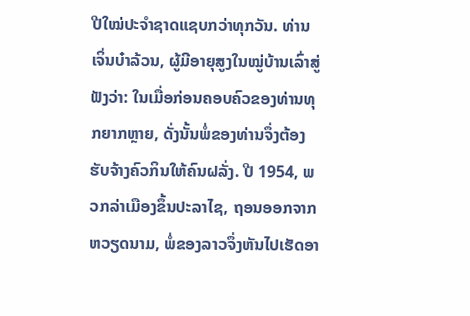ປີໃໝ່ປະຈຳຊາດແຊບກວ່າທຸກວັນ. ທ່ານ ເຈິ່ນບ໋າລ້ວນ, ຜູ້ມີອາຍຸສູງໃນໝູ່ບ້ານເລົ່າສູ່ຟັງວ່າ: ໃນເມື່ອກ່ອນຄອບຄົວຂອງທ່ານທຸກຍາກຫຼາຍ, ດັ່ງນັ້ນພໍ່ຂອງທ່ານຈຶ່ງຕ້ອງຮັບຈ້າງຄົວກິນໃຫ້ຄົນຝລັ່ງ. ປີ 1954, ພວກລ່າເມືອງຂຶ້ນປະລາໄຊ, ຖອນອອກຈາກຫວຽດນາມ, ພໍ່ຂອງລາວຈຶ່ງຫັນໄປເຮັດອາ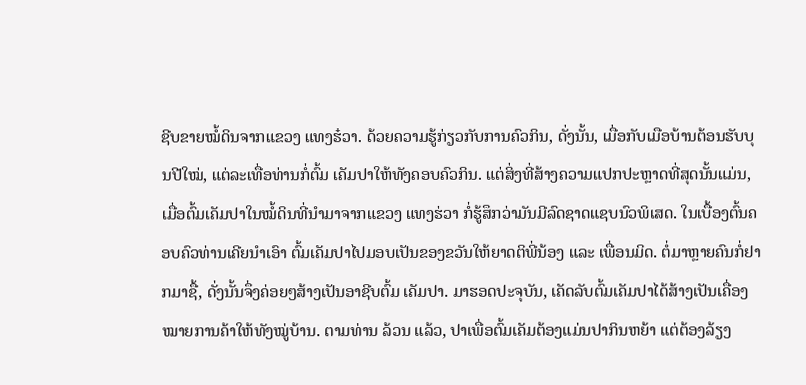ຊີບຂາຍໝໍ້ດິນຈາກແຂວງ ແທງຮ໋ວາ. ດ້ວຍຄວາມຮູ້ກ່ຽວກັບການຄົວກິນ, ດັ່ງນັ້ນ, ເມື່ອກັບເມືອບ້ານຕ້ອນຮັບບຸນປີໃໝ່, ແຕ່ລະເທື່ອທ່ານກໍ່ຕົ້ມ ເຄັມປາໃຫ້ທັງຄອບຄົວກິນ. ແຕ່ສິ່ງທີ່ສ້າງຄວາມແປກປະຫຼາດທີ່ສຸດນັ້ນແມ່ນ, ເມື່ອຕົ້ມເຄັມປາໃນໝໍ້ດິນທີ່ນຳມາຈາກແຂວງ ແທງຮ່ວາ ກໍ່ຮູ້ສຶກວ່າມັນມີລົດຊາດແຊບນົວພິເສດ. ໃນເບື້ອງຕົ້ນຄອບຄົວທ່ານເຄີຍນຳເອົາ ຕົ້ມເຄັມປາໄປມອບເປັນຂອງຂວັນໃຫ້ຍາດຕິພີ່ນ້ອງ ແລະ ເພື່ອນມິດ. ຕໍ່ມາຫຼາຍຄົນກໍ່ຢາກມາຊື້, ດັ່ງນັ້ນຈຶ່ງຄ່ອຍໆສ້າງເປັນອາຊີບຕົ້ມ ເຄັມປາ. ມາຮອດປະຈຸບັນ, ເຄັດລັບຕົ້ມເຄັມປາໄດ້ສ້າງເປັນເຄື່ອງໝາຍການຄ້າໃຫ້ທັງໝູ່ບ້ານ. ຕາມທ່ານ ລ້ວນ ແລ້ວ, ປາເພື່ອຕົ້ມເຄັມຕ້ອງແມ່ນປາກິນຫຍ້າ ແຕ່ຕ້ອງລ້ຽງ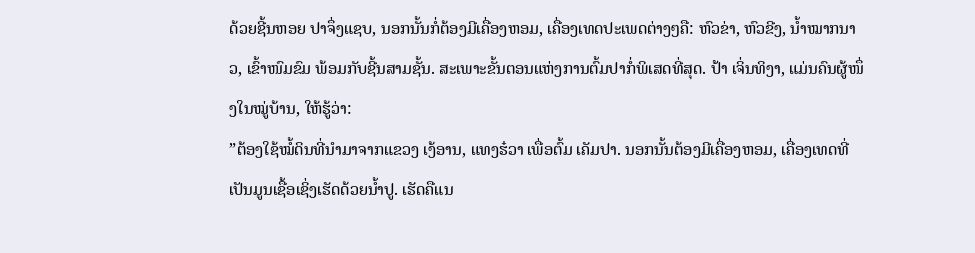ດ້ວຍຊີ້ນຫອຍ ປາຈຶ່ງແຊບ, ນອກນັ້ນກໍ່ຕ້ອງມີເຄື່ອງຫອມ, ເຄື່ອງເທດປະເພດຕ່າງໆຄື: ຫົວຂ່າ, ຫົວຂີງ, ນ້ຳໝາກນາວ, ເຂົ້າໜົມຂົມ ພ້ອມກັບຊີ້ນສາມຊັ້ນ. ສະເພາະຂັ້ນຕອນແຫ່ງການຕົ້ມປາກໍ່ພິເສດທີ່ສຸດ. ປ້າ ເຈິ່ນທິງາ, ແມ່ນຄົນຜູ້ໜຶ່ງໃນໝູ່ບ້ານ, ໃຫ້ຮູ້ວ່າ:
”ຕ້ອງໃຊ້ໝໍ້ດິນທີ່ນຳມາຈາກແຂວງ ເງ້ອານ, ແທງຮ໋ວາ ເພື່ອຕົ້ມ ເຄັມປາ. ນອກນັ້ນຕ້ອງມີເຄື່ອງຫອມ, ເຄື່ອງເທດທີ່ເປັນມູນເຊື້ອເຊິ່ງເຮັດດ້ວຍນ້ຳປູ. ເຮັດຄືແນ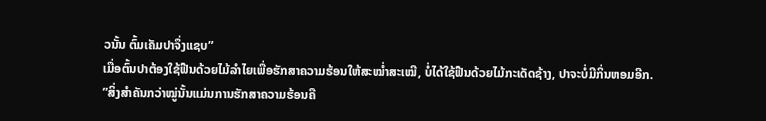ວນັ້ນ ຕົ້ມເຄັມປາຈຶ່ງແຊບ”
ເມື່ອຕົ້ນປາຕ້ອງໃຊ້ຟືນດ້ວຍໄມ້ລຳໄຍເພື່ອຮັກສາຄວາມຮ້ອນໃຫ້ສະໝໍ່າສະເໝີ, ບໍ່ໄດ້ໃຊ້ຟືນດ້ວຍໄມ້ກະເດັດຊ້າງ, ປາຈະບໍ່ມີກິ່ນຫອມອີກ.
”ສິ່ງສຳຄັນກວ່າໝູ່ນັ້ນແມ່ນການຮັກສາຄວາມຮ້ອນຄື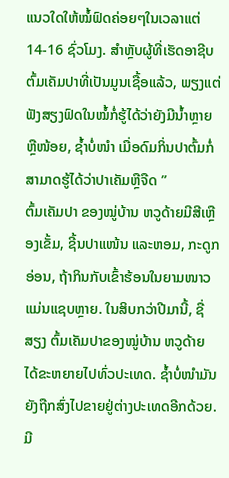ແນວໃດໃຫ້ໝໍ້ຟົດຄ່ອຍໆໃນເວລາແຕ່ 14-16 ຊົ່ວໂມງ. ສຳຫຼັບຜູ້ທີ່ເຮັດອາຊີບຕົ້ມເຄັມປາທີ່ເປັນມູນເຊື້ອແລ້ວ, ພຽງແຕ່ຟັງສຽງຟົດໃນໝໍ້ກໍ່ຮູ້ໄດ້ວ່າຍັງມີນ້ຳຫຼາຍຫຼືໜ້ອຍ, ຊ້ຳບໍ່ໜຳ ເມື່ອດົມກິ່ນປາຕົ້ມກໍ່ສາມາດຮູ້ໄດ້ວ່າປາເຄັມຫຼືຈືດ ”
ຕົ້ມເຄັມປາ ຂອງໝູ່ບ້ານ ຫວູດ້າຍມີສີເຫຼືອງເຂັ້ມ, ຊີ້ນປາແໜ້ນ ແລະຫອມ, ກະດູກອ່ອນ, ຖ້າກິນກັບເຂົ້າຮ້ອນໃນຍາມໜາວແມ່ນແຊບຫຼາຍ. ໃນສິບກວ່າປີມານີ້, ຊື່ສຽງ ຕົ້ມເຄັມປາຂອງໝູ່ບ້ານ ຫວູດ້າຍ ໄດ້ຂະຫຍາຍໄປທົ່ວປະເທດ. ຊ້ຳບໍ່ໜຳມັນຍັງຖືກສົ່ງໄປຂາຍຢູ່ຕ່າງປະເທດອີກດ້ວຍ. ມີ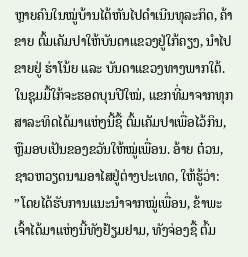ຫຼາຍຄົນໃນໝູ່ບ້ານໄດ້ຫັນໄປດຳເນີນທຸລະກິດ, ຄ້າຂາຍ ຕົ້ມເຄັມປາໃຫ້ບັນດາແຂວງຢູ່ໃກ້ຄຽງ, ນຳໄປຂາຍຢູ່ ຮ່າໂນ້ຍ ແລະ ບັນດາແຂວງທາງພາກໃຕ້. ໃນຊຸມມື້ໃກ້ຈະຮອດບຸນປີໃໝ່, ແຂກທີ່ມາຈາກທຸກສາລະທິດໄດ້ມາແຫ່ງນີ້ຊື້ ຕົ້ມເຄັມປາເພື່ອໄວ້ກິນ, ຫຼືມອບເປັນຂອງຂວັນໃຫ້ໝູ່ເພື່ອນ. ອ້າຍ ຕ໋ວນ, ຊາວຫວຽດນາມອາໄສຢູ່ຕ່າງປະເທດ, ໃຫ້ຮູ້ວ່າ:
”ໂດຍໄດ້ຮັບການແນະນຳຈາກໝູ່ເພື່ອນ, ຂ້າພະເຈົ້າໄດ້ມາແຫ່ງນີ້ທັງຢ້ຽມຢາມ, ທັງຈ່ອງຊື້ ຕົ້ມ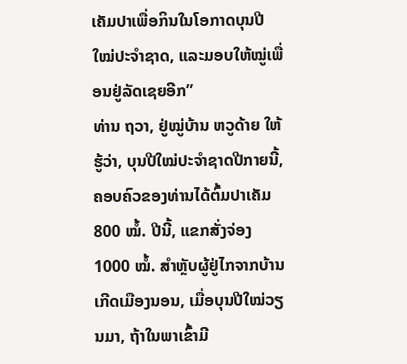ເຄັມປາເພື່ອກິນໃນໂອກາດບຸນປີໃໝ່ປະຈຳຊາດ, ແລະມອບໃຫ້ໝູ່ເພື່ອນຢູ່ລັດເຊຍອີກ”
ທ່ານ ຖວາ, ຢູ່ໝູ່ບ້ານ ຫວູດ້າຍ ໃຫ້ຮູ້ວ່າ, ບຸນປີໃໝ່ປະຈຳຊາດປີກາຍນີ້, ຄອບຄົວຂອງທ່ານໄດ້ຕົ້ມປາເຄັມ 800 ໝໍ້. ປີນີ້, ແຂກສັ່ງຈ່ອງ 1000 ໝໍ້. ສຳຫຼັບຜູ້ຢູ່ໄກຈາກບ້ານເກີດເມືອງນອນ, ເມື່ອບຸນປີໃໝ່ວຽນມາ, ຖ້າໃນພາເຂົ້າມີ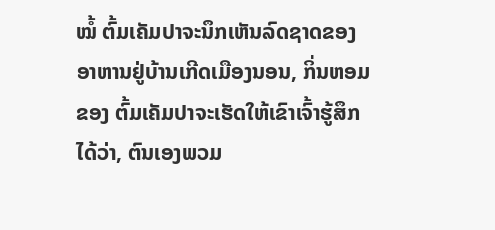ໝໍ້ ຕົ້ມເຄັມປາຈະນຶກເຫັນລົດຊາດຂອງອາຫານຢູ່ບ້ານເກີດເມືອງນອນ, ກິ່ນຫອມຂອງ ຕົ້ມເຄັມປາຈະເຮັດໃຫ້ເຂົາເຈົ້າຮູ້ສຶກໄດ້ວ່າ, ຕົນເອງພວມ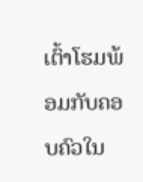ເຕົ້າໂຮມພ້ອມກັບຄອບຄົວໃນ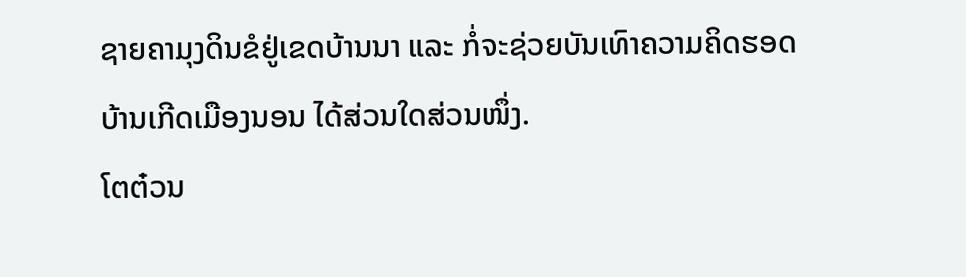ຊາຍຄາມຸງດິນຂໍຢູ່ເຂດບ້ານນາ ແລະ ກໍ່ຈະຊ່ວຍບັນເທົາຄວາມຄິດຮອດບ້ານເກີດເມືອງນອນ ໄດ້ສ່ວນໃດສ່ວນໜຶ່ງ.
ໂຕຕ໋ວນ